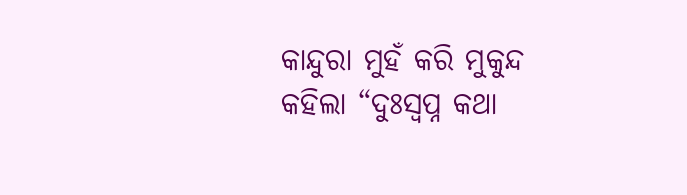କାନ୍ଦୁରା ମୁହଁ କରି ମୁକୁନ୍ଦ କହିଲା “ଦୁଃସ୍ୱପ୍ନ କଥା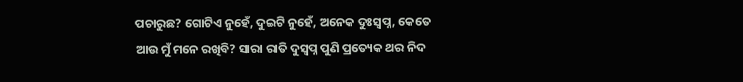ପଚାରୁଛ? ଗୋଟିଏ ନୁହେଁ, ଦୁଇଟି ନୁହେଁ, ଅନେକ ଦୁଃସ୍ୱପ୍ନ, କେତେ ଆଉ ମୁଁ ମନେ ରଖିବି? ସାରା ରାତି ଦୁସ୍ୱପ୍ନ ପୁଣି ପ୍ରତ୍ୟେକ ଥର ନିଦ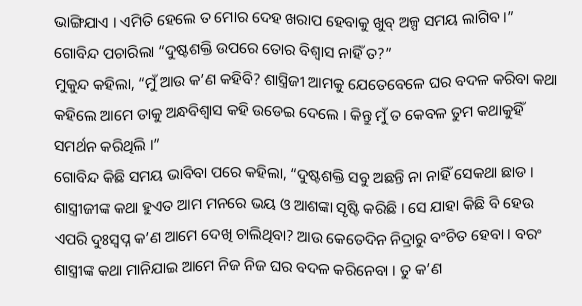ଭାଙ୍ଗିଯାଏ । ଏମିତି ହେଲେ ତ ମୋର ଦେହ ଖରାପ ହେବାକୁ ଖୁବ୍ ଅଳ୍ପ ସମୟ ଲାଗିବ ।”
ଗୋବିନ୍ଦ ପଚାରିଲା “ଦୁଷ୍ଟଶକ୍ତି ଉପରେ ତୋର ବିଶ୍ୱାସ ନାହିଁ ତ?”
ମୁକୁନ୍ଦ କହିଲା, “ମୁଁ ଆଉ କ’ଣ କହିବି? ଶାସ୍ତ୍ରିଜୀ ଆମକୁ ଯେତେବେଳେ ଘର ବଦଳ କରିବା କଥା କହିଲେ ଆମେ ତାକୁ ଅନ୍ଧବିଶ୍ୱାସ କହି ଉଡେଇ ଦେଲେ । କିନ୍ତୁ ମୁଁ ତ କେବଳ ତୁମ କଥାକୁହିଁ ସମର୍ଥନ କରିଥିଲି ।”
ଗୋବିନ୍ଦ କିଛି ସମୟ ଭାବିବା ପରେ କହିଲା, “ଦୁଷ୍ଟଶକ୍ତି ସବୁ ଅଛନ୍ତି ନା ନାହିଁ ସେକଥା ଛାଡ । ଶାସ୍ତ୍ରୀଜୀଙ୍କ କଥା ହୁଏତ ଆମ ମନରେ ଭୟ ଓ ଆଶଙ୍କା ସୃଷ୍ଟି କରିଛି । ସେ ଯାହା କିଛି ବି ହେଉ ଏପରି ଦୁଃସ୍ୱପ୍ନ କ’ଣ ଆମେ ଦେଖି ଚାଲିଥିବା? ଆଉ କେତେଦିନ ନିଦ୍ରାରୁ ବଂଚିତ ହେବା । ବରଂ ଶାସ୍ତ୍ରୀଙ୍କ କଥା ମାନିଯାଇ ଆମେ ନିଜ ନିଜ ଘର ବଦଳ କରିନେବା । ତୁ କ’ଣ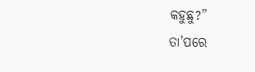କହୁଛୁ?”
ତା’ପରେ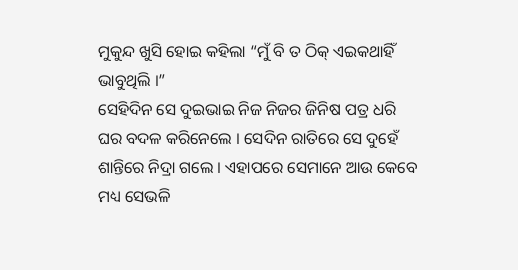ମୁକୁନ୍ଦ ଖୁସି ହୋଇ କହିଲା “ମୁଁ ବି ତ ଠିକ୍ ଏଇକଥାହିଁ ଭାବୁଥିଲି ।”
ସେହିଦିନ ସେ ଦୁଇଭାଇ ନିଜ ନିଜର ଜିନିଷ ପତ୍ର ଧରି ଘର ବଦଳ କରିନେଲେ । ସେଦିନ ରାତିରେ ସେ ଦୁହେଁ ଶାନ୍ତିରେ ନିଦ୍ରା ଗଲେ । ଏହାପରେ ସେମାନେ ଆଉ କେବେ ମଧ୍ୟ ସେଭଳି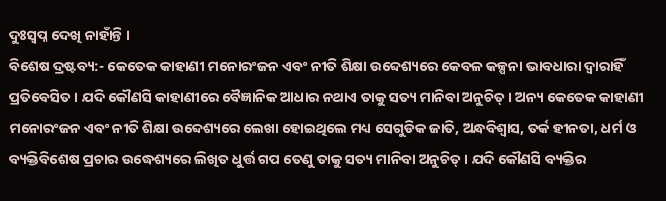ଦୁଃସ୍ୱପ୍ନ ଦେଖି ନାହାଁନ୍ତି ।
ବିଶେଷ ଦ୍ରଷ୍ଟବ୍ୟ:- କେତେକ କାହାଣୀ ମନୋରଂଜନ ଏବଂ ନୀତି ଶିକ୍ଷା ଉବ୍ଦେଶ୍ୟରେ କେବଳ କଳ୍ପନା ଭାବଧାରା ଦ୍ୱାରାହିଁ ପ୍ରତିବେସିତ। ଯଦି କୌଣସି କାହାଣୀରେ ବୈଜ୍ଞାନିକ ଆଧାର ନଥାଏ ତାକୁ ସତ୍ୟ ମାନିବା ଅନୁଚିତ୍। ଅନ୍ୟ କେତେକ କାହାଣୀ ମନୋରଂଜନ ଏବଂ ନୀତି ଶିକ୍ଷା ଉବ୍ଦେଶ୍ୟରେ ଲେଖା ହୋଇଥିଲେ ମଧ୍ୟ ସେଗୁଡିକ ଜାତି, ଅନ୍ଧବିଶ୍ୱାସ, ତର୍କ ହୀନତା, ଧର୍ମ ଓ ବ୍ୟକ୍ତିବିଶେଷ ପ୍ରଚାର ଉଦ୍ଧେଶ୍ୟରେ ଲିଖିତ ଧୁର୍ତ୍ତ ଗପ ତେଣୁ ତାକୁ ସତ୍ୟ ମାନିବା ଅନୁଚିତ୍ । ଯଦି କୌଣସି ବ୍ୟକ୍ତିର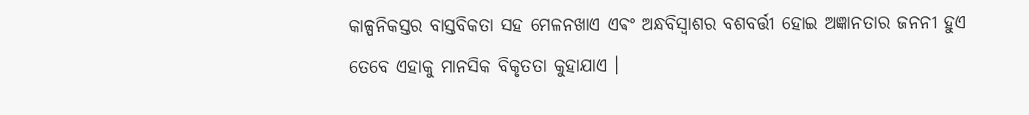କାଳ୍ପନିକସ୍ତର ବାସ୍ତବିକତା ସହ ମେଳନଖାଏ ଏଵଂ ଅନ୍ଧବିସ୍ଵାଶର ବଶବର୍ତ୍ତୀ ହୋଇ ଅଜ୍ଞାନତାର ଜନନୀ ହୁଏ ତେବେ ଏହାକୁ ମାନସିକ ବିକୃତତା କୁହାଯାଏ ।